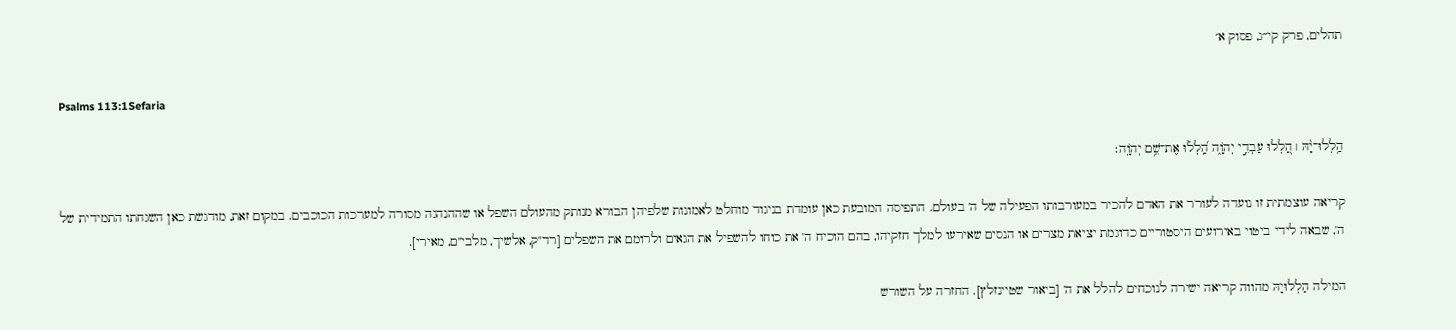תהלים, פרק קי״ג, פסוק א׳

Psalms 113:1Sefaria

הַ֥לְלוּ־יָ֨הּ ׀ הַ֭לְלוּ עַבְדֵ֣י יְהֹוָ֑ה הַֽ֝לְל֗וּ אֶת־שֵׁ֥ם יְהֹוָֽה׃

קריאה עוצמתית זו נועדה לעורר את האדם להכיר במעורבותו הפעילה של ה' בעולם. התפיסה המובעת כאן עומדת בניגוד מוחלט לאמונות שלפיהן הבורא מנותק מהעולם השפל או שההנהגה מסורה למערכות הכוכבים. במקום זאת, מודגשת כאן השגחתו התמידית של ה', שבאה לידי ביטוי באירועים היסטוריים כדוגמת יציאת מצרים או הנסים שאירעו למלך חזקיהו, בהם הוכיח ה' את כוחו להשפיל את הגאים ולרומם את השפלים [רד"ק, אלשיך, מלבי"ם, מאירי].

המילה הַלְלוּיָהּ מהווה קריאה ישירה לנוכחים להלל את ה' [ביאור שטיינזלץ]. החזרה על השורש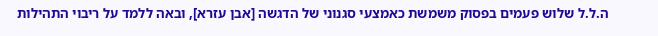ה.ל.ל שלוש פעמים בפסוק משמשת כאמצעי סגנוני של הדגשה [אבן עזרא], ובאה ללמד על ריבוי התהילות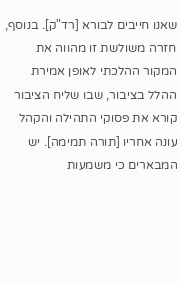שאנו חייבים לבורא [רד"ק]. בנוסף, חזרה משולשת זו מהווה את המקור ההלכתי לאופן אמירת ההלל בציבור, שבו שליח הציבור קורא את פסוקי התהילה והקהל עונה אחריו [תורה תמימה]. יש המבארים כי משמעות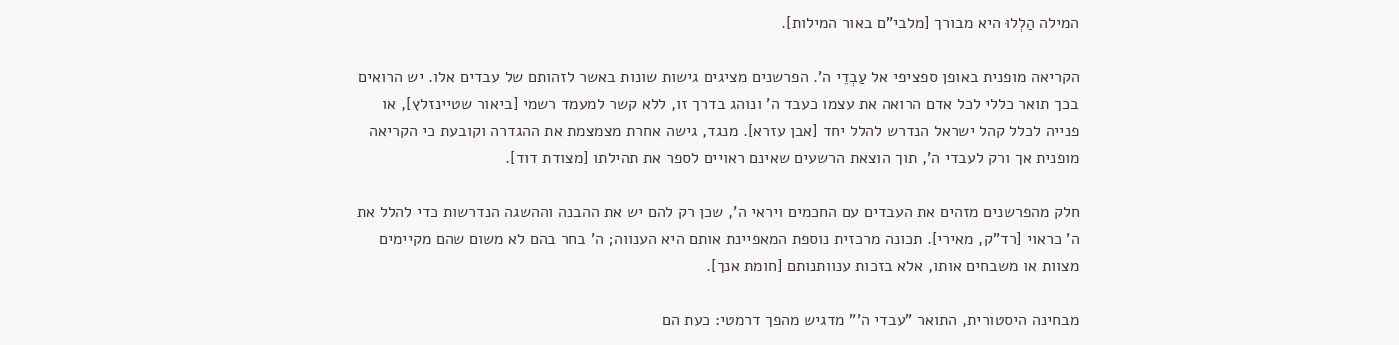המילה הַלְלוּ היא מבורך [מלבי"ם באור המילות].

הקריאה מופנית באופן ספציפי אל עַבְדֵי ה'. הפרשנים מציגים גישות שונות באשר לזהותם של עבדים אלו. יש הרואים בכך תואר כללי לכל אדם הרואה את עצמו כעבד ה' ונוהג בדרך זו, ללא קשר למעמד רשמי [ביאור שטיינזלץ], או פנייה לכלל קהל ישראל הנדרש להלל יחד [אבן עזרא]. מנגד, גישה אחרת מצמצמת את ההגדרה וקובעת כי הקריאה מופנית אך ורק לעבדי ה', תוך הוצאת הרשעים שאינם ראויים לספר את תהילתו [מצודת דוד].

חלק מהפרשנים מזהים את העבדים עם החכמים ויראי ה', שכן רק להם יש את ההבנה וההשגה הנדרשות כדי להלל את ה' כראוי [רד"ק, מאירי]. תכונה מרכזית נוספת המאפיינת אותם היא הענווה; ה' בחר בהם לא משום שהם מקיימים מצוות או משבחים אותו, אלא בזכות ענוותנותם [חומת אנך].

מבחינה היסטורית, התואר "עבדי ה'" מדגיש מהפך דרמטי: כעת הם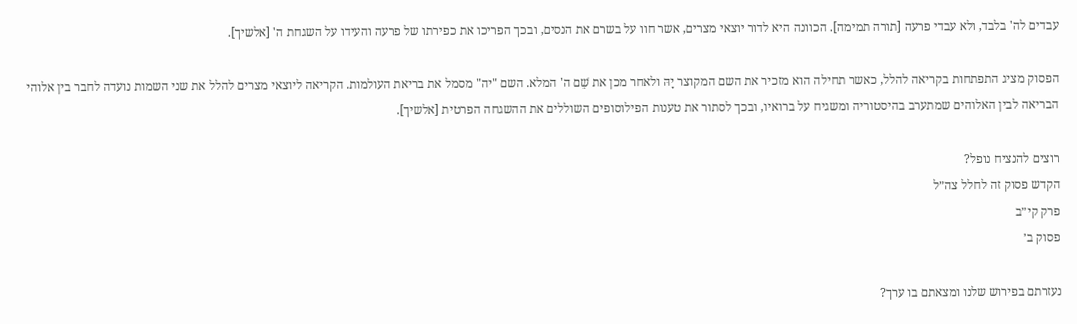עבדים לה' בלבד, ולא עבדי פרעה [תורה תמימה]. הכוונה היא לדור יוצאי מצרים, אשר חוו על בשרם את הנסים, ובכך הפריכו את כפירתו של פרעה והעידו על השגחת ה' [אלשיך].

הפסוק מציג התפתחות בקריאה להלל, כאשר תחילה הוא מזכיר את השם המקוצר יָהּ ולאחר מכן את שֵׁם ה' המלא. השם "יה" מסמל את בריאת העולמות. הקריאה ליוצאי מצרים להלל את שני השמות נועדה לחבר בין אלוהי הבריאה לבין האלוהים שמתערב בהיסטוריה ומשגיח על ברואיו, ובכך לסתור את טענות הפילוסופים השוללים את ההשגחה הפרטית [אלשיך].

רוצים להנציח נופל?
הקדש פסוק זה לחלל צה״ל
פרק קי״ב
פסוק ב׳

נעזרתם בפירוש שלנו ומצאתם בו ערך?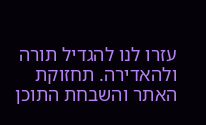עזרו לנו להגדיל תורה ולהאדירה. תחזוקת האתר והשבחת התוכן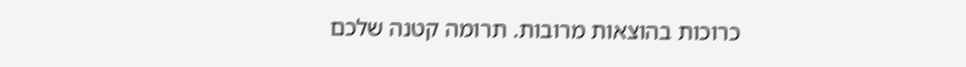כרוכות בהוצאות מרובות. תרומה קטנה שלכם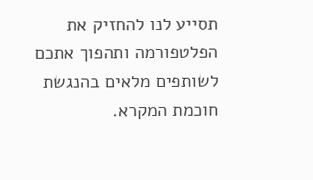תסייע לנו להחזיק את הפלטפורמה ותהפוך אתכם לשותפים מלאים בהנגשת חוכמת המקרא.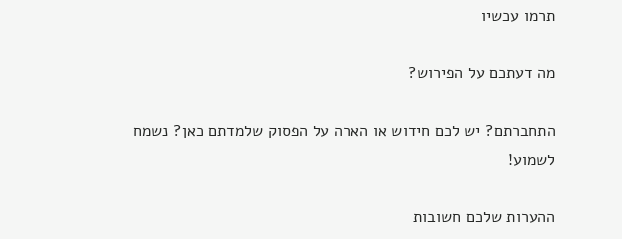תרמו עכשיו

מה דעתכם על הפירוש?

התחברתם? יש לכם חידוש או הארה על הפסוק שלמדתם כאן? נשמח לשמוע!

ההערות שלכם חשובות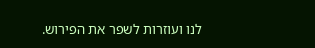לנו ועוזרות לשפר את הפירוש.